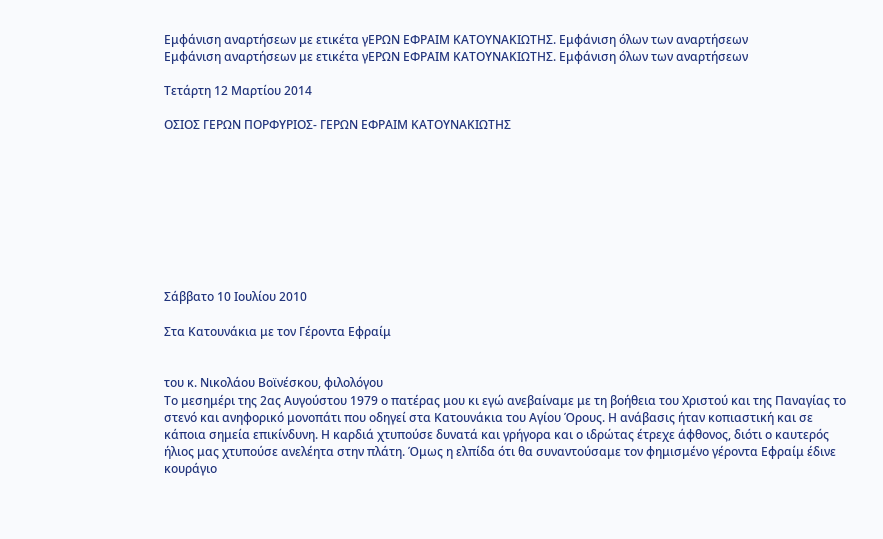Εμφάνιση αναρτήσεων με ετικέτα γΕΡΩΝ ΕΦΡΑΙΜ ΚΑΤΟΥΝΑΚΙΩΤΗΣ. Εμφάνιση όλων των αναρτήσεων
Εμφάνιση αναρτήσεων με ετικέτα γΕΡΩΝ ΕΦΡΑΙΜ ΚΑΤΟΥΝΑΚΙΩΤΗΣ. Εμφάνιση όλων των αναρτήσεων

Τετάρτη 12 Μαρτίου 2014

ΟΣΙΟΣ ΓΕΡΩΝ ΠΟΡΦΥΡΙΟΣ- ΓΕΡΩΝ ΕΦΡΑΙΜ ΚΑΤΟΥΝΑΚΙΩΤΗΣ









Σάββατο 10 Ιουλίου 2010

Στα Κατουνάκια με τον Γέροντα Εφραίμ


του κ. Νικολάου Βοϊνέσκου, φιλολόγου
Το μεσημέρι της 2ας Αυγούστου 1979 ο πατέρας μου κι εγώ ανεβαίναμε με τη βοήθεια του Χριστού και της Παναγίας το στενό και ανηφορικό μονοπάτι που οδηγεί στα Κατουνάκια του Αγίου Όρους. Η ανάβασις ήταν κοπιαστική και σε κάποια σημεία επικίνδυνη. Η καρδιά χτυπούσε δυνατά και γρήγορα και ο ιδρώτας έτρεχε άφθονος, διότι ο καυτερός ήλιος μας χτυπούσε ανελέητα στην πλάτη. Όμως η ελπίδα ότι θα συναντούσαμε τον φημισμένο γέροντα Εφραίμ έδινε κουράγιο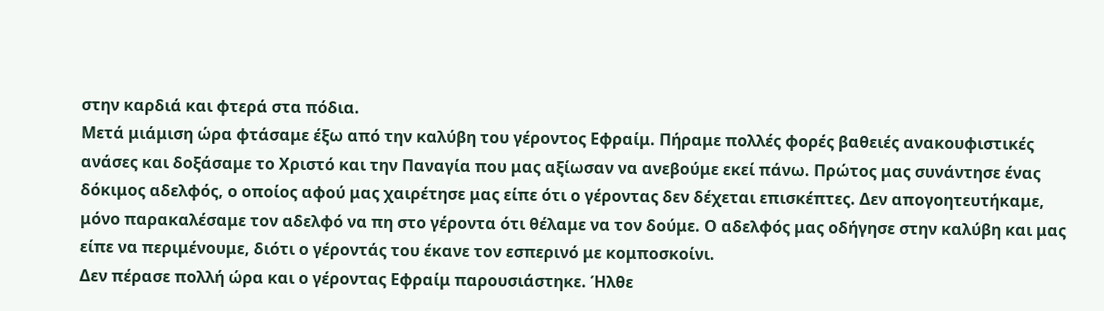στην καρδιά και φτερά στα πόδια.
Μετά μιάμιση ώρα φτάσαμε έξω από την καλύβη του γέροντος Εφραίμ. Πήραμε πολλές φορές βαθειές ανακουφιστικές ανάσες και δοξάσαμε το Χριστό και την Παναγία που μας αξίωσαν να ανεβούμε εκεί πάνω. Πρώτος μας συνάντησε ένας δόκιμος αδελφός, ο οποίος αφού μας χαιρέτησε μας είπε ότι ο γέροντας δεν δέχεται επισκέπτες. Δεν απογοητευτήκαμε, μόνο παρακαλέσαμε τον αδελφό να πη στο γέροντα ότι θέλαμε να τον δούμε. Ο αδελφός μας οδήγησε στην καλύβη και μας είπε να περιμένουμε, διότι ο γέροντάς του έκανε τον εσπερινό με κομποσκοίνι.
Δεν πέρασε πολλή ώρα και ο γέροντας Εφραίμ παρουσιάστηκε. Ήλθε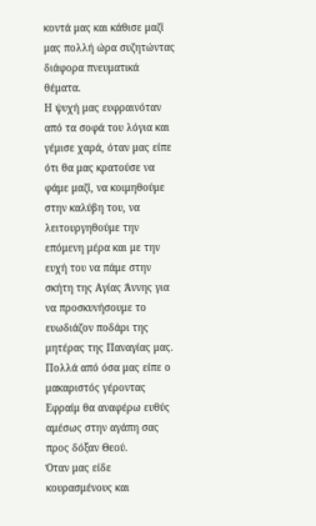κοντά μας και κάθισε μαζί μας πολλή ώρα συζητώντας διάφορα πνευματικά θέματα.
Η ψυχή μας ευφραινόταν από τα σοφά του λόγια και γέμισε χαρά, όταν μας είπε ότι θα μας κρατούσε να φάμε μαζί, να κοιμηθούμε στην καλύβη του, να λειτουργηθούμε την επόμενη μέρα και με την ευχή του να πάμε στην σκήτη της Αγίας Άννης για να προσκυνήσουμε το ευωδιάζον ποδάρι της μητέρας της Παναγίας μας.
Πολλά από όσα μας είπε ο μακαριστός γέροντας Εφραίμ θα αναφέρω ευθύς αμέσως στην αγάπη σας προς δόξαν Θεού.
Όταν μας είδε κουρασμένους και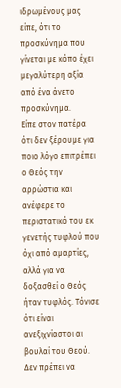ιδρωμένους μας είπε, ότι το προσκύνημα που γίνεται με κόπο έχει μεγαλύτερη αξία από ένα άνετο προσκύνημα.
Είπε στον πατέρα ότι δεν ξέρουμε για ποιο λόγο επιτρέπει ο Θεός την αρρώστια και ανέφερε το περιστατικό του εκ γενετής τυφλού που όχι από αμαρτίες, αλλά για να δοξασθεί ο Θεός ήταν τυφλός. Τόνισε ότι είναι ανεξιχνίαστοι αι βουλαί του Θεού.
Δεν πρέπει να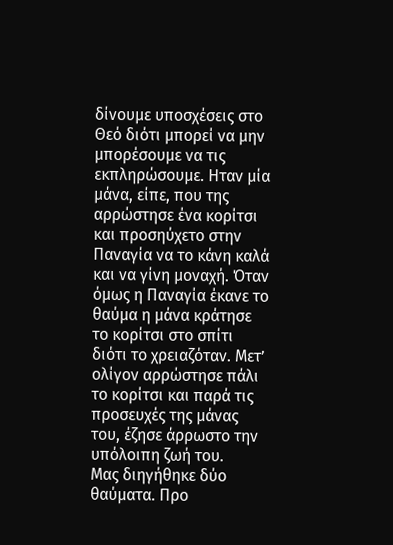δίνουμε υποσχέσεις στο Θεό διότι μπορεί να μην μπορέσουμε να τις εκπληρώσουμε. Ηταν μία μάνα, είπε, που της αρρώστησε ένα κορίτσι και προσηύχετο στην Παναγία να το κάνη καλά και να γίνη μοναχή. Όταν όμως η Παναγία έκανε το θαύμα η μάνα κράτησε το κορίτσι στο σπίτι διότι το χρειαζόταν. Μετ’ ολίγον αρρώστησε πάλι το κορίτσι και παρά τις προσευχές της μάνας του, έζησε άρρωστο την υπόλοιπη ζωή του.
Μας διηγήθηκε δύο θαύματα. Προ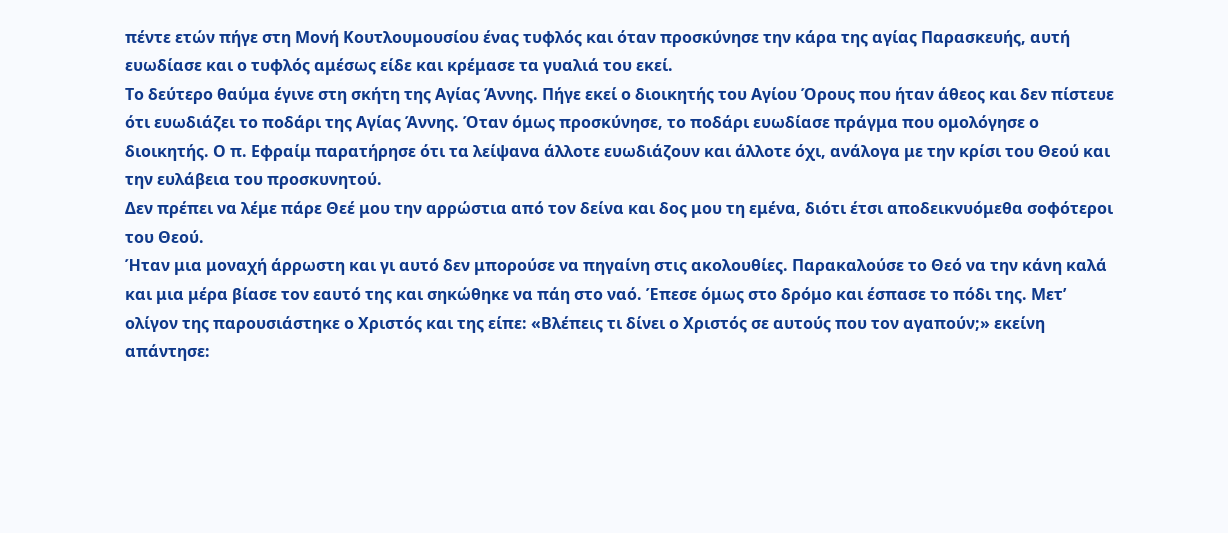πέντε ετών πήγε στη Μονή Κουτλουμουσίου ένας τυφλός και όταν προσκύνησε την κάρα της αγίας Παρασκευής, αυτή ευωδίασε και ο τυφλός αμέσως είδε και κρέμασε τα γυαλιά του εκεί.
Το δεύτερο θαύμα έγινε στη σκήτη της Αγίας Άννης. Πήγε εκεί ο διοικητής του Αγίου Όρους που ήταν άθεος και δεν πίστευε ότι ευωδιάζει το ποδάρι της Αγίας Άννης. Όταν όμως προσκύνησε, το ποδάρι ευωδίασε πράγμα που ομολόγησε ο διοικητής. Ο π. Εφραίμ παρατήρησε ότι τα λείψανα άλλοτε ευωδιάζουν και άλλοτε όχι, ανάλογα με την κρίσι του Θεού και την ευλάβεια του προσκυνητού.
Δεν πρέπει να λέμε πάρε Θεέ μου την αρρώστια από τον δείνα και δος μου τη εμένα, διότι έτσι αποδεικνυόμεθα σοφότεροι του Θεού.
Ήταν μια μοναχή άρρωστη και γι αυτό δεν μπορούσε να πηγαίνη στις ακολουθίες. Παρακαλούσε το Θεό να την κάνη καλά και μια μέρα βίασε τον εαυτό της και σηκώθηκε να πάη στο ναό. Έπεσε όμως στο δρόμο και έσπασε το πόδι της. Μετ’ ολίγον της παρουσιάστηκε ο Χριστός και της είπε: «Βλέπεις τι δίνει ο Χριστός σε αυτούς που τον αγαπούν;» εκείνη απάντησε: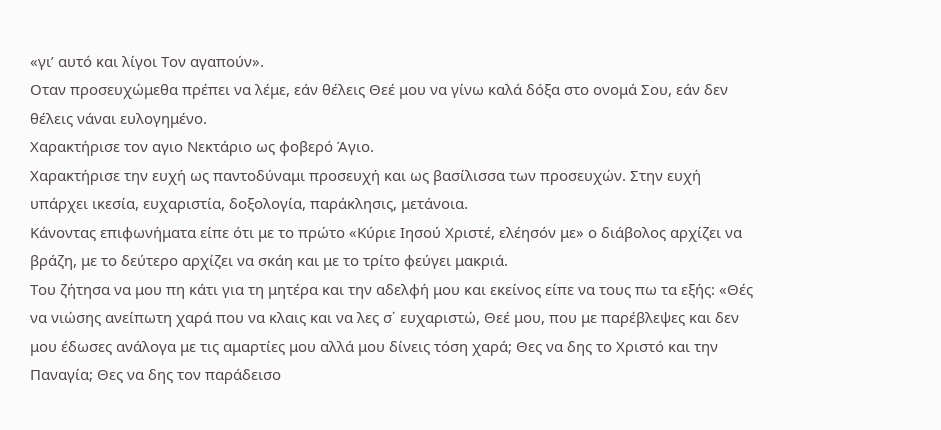«γι’ αυτό και λίγοι Τον αγαπούν».
Οταν προσευχώμεθα πρέπει να λέμε, εάν θέλεις Θεέ μου να γίνω καλά δόξα στο ονομά Σου, εάν δεν θέλεις νάναι ευλογημένο.
Χαρακτήρισε τον αγιο Νεκτάριο ως φοβερό Άγιο.
Χαρακτήρισε την ευχή ως παντοδύναμι προσευχή και ως βασίλισσα των προσευχών. Στην ευχή υπάρχει ικεσία, ευχαριστία, δοξολογία, παράκλησις, μετάνοια.
Κάνοντας επιφωνήματα είπε ότι με το πρώτο «Κύριε Ιησού Χριστέ, ελέησόν με» ο διάβολος αρχίζει να βράζη, με το δεύτερο αρχίζει να σκάη και με το τρίτο φεύγει μακριά.
Του ζήτησα να μου πη κάτι για τη μητέρα και την αδελφή μου και εκείνος είπε να τους πω τα εξής: «Θές να νιώσης ανείπωτη χαρά που να κλαις και να λες σ΄ ευχαριστώ, Θεέ μου, που με παρέβλεψες και δεν μου έδωσες ανάλογα με τις αμαρτίες μου αλλά μου δίνεις τόση χαρά; Θες να δης το Χριστό και την Παναγία; Θες να δης τον παράδεισο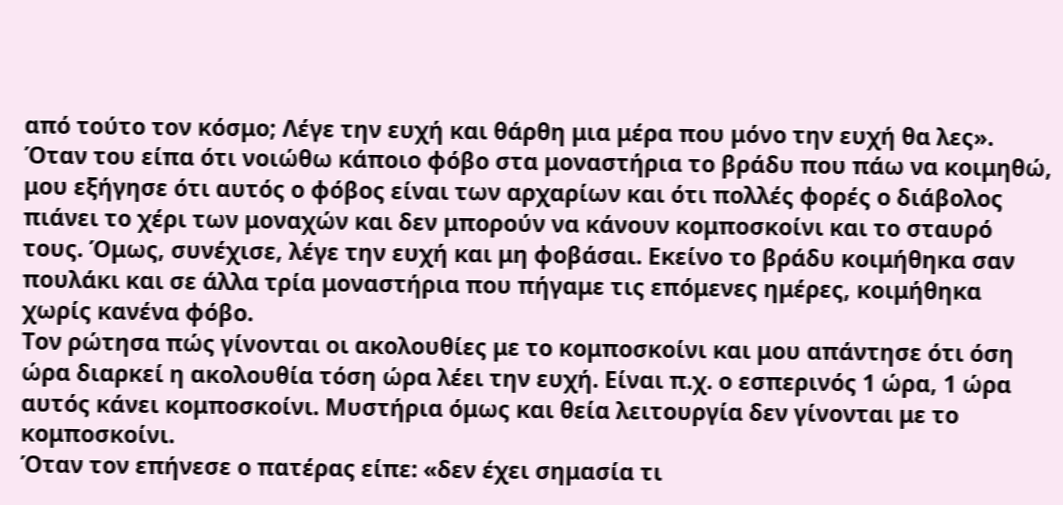από τούτο τον κόσμο; Λέγε την ευχή και θάρθη μια μέρα που μόνο την ευχή θα λες».
Όταν του είπα ότι νοιώθω κάποιο φόβο στα μοναστήρια το βράδυ που πάω να κοιμηθώ, μου εξήγησε ότι αυτός ο φόβος είναι των αρχαρίων και ότι πολλές φορές ο διάβολος πιάνει το χέρι των μοναχών και δεν μπορούν να κάνουν κομποσκοίνι και το σταυρό τους. Όμως, συνέχισε, λέγε την ευχή και μη φοβάσαι. Εκείνο το βράδυ κοιμήθηκα σαν πουλάκι και σε άλλα τρία μοναστήρια που πήγαμε τις επόμενες ημέρες, κοιμήθηκα χωρίς κανένα φόβο.
Τον ρώτησα πώς γίνονται οι ακολουθίες με το κομποσκοίνι και μου απάντησε ότι όση ώρα διαρκεί η ακολουθία τόση ώρα λέει την ευχή. Είναι π.χ. ο εσπερινός 1 ώρα, 1 ώρα αυτός κάνει κομποσκοίνι. Μυστήρια όμως και θεία λειτουργία δεν γίνονται με το κομποσκοίνι.
Όταν τον επήνεσε ο πατέρας είπε: «δεν έχει σημασία τι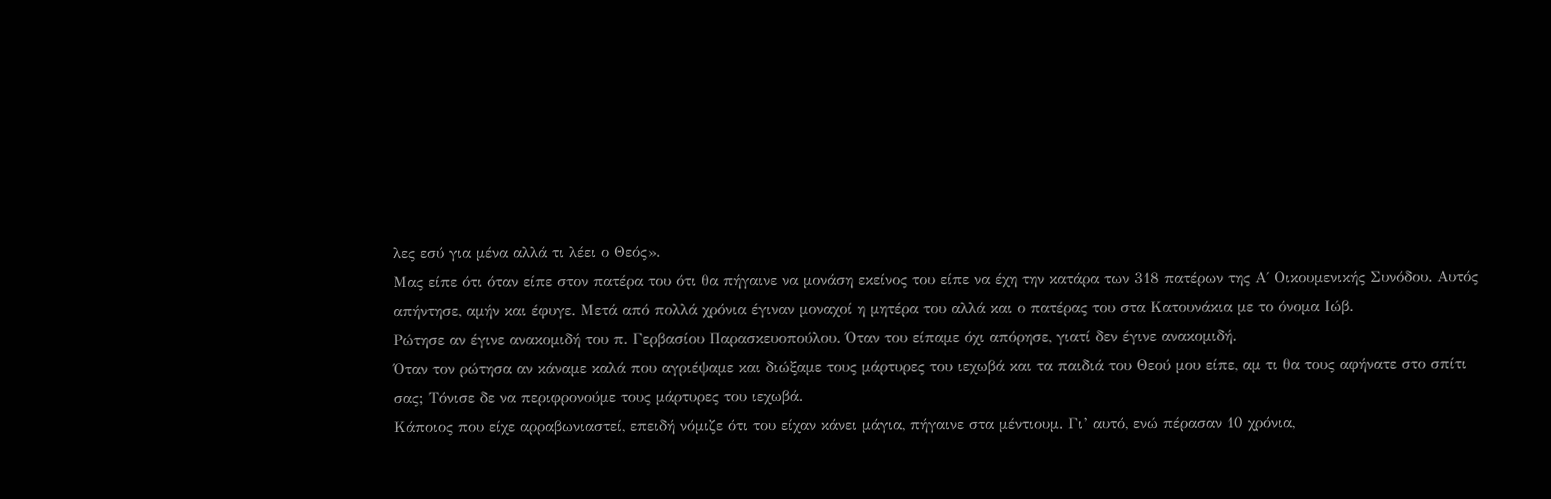λες εσύ για μένα αλλά τι λέει ο Θεός».
Μας είπε ότι όταν είπε στον πατέρα του ότι θα πήγαινε να μονάση εκείνος του είπε να έχη την κατάρα των 318 πατέρων της Α΄ Οικουμενικής Συνόδου. Αυτός απήντησε, αμήν και έφυγε. Μετά από πολλά χρόνια έγιναν μοναχοί η μητέρα του αλλά και ο πατέρας του στα Κατουνάκια με το όνομα Ιώβ.
Ρώτησε αν έγινε ανακομιδή του π. Γερβασίου Παρασκευοπούλου. Όταν του είπαμε όχι απόρησε, γιατί δεν έγινε ανακομιδή.
Όταν τον ρώτησα αν κάναμε καλά που αγριέψαμε και διώξαμε τους μάρτυρες του ιεχωβά και τα παιδιά του Θεού μου είπε, αμ τι θα τους αφήνατε στο σπίτι σας; Τόνισε δε να περιφρονούμε τους μάρτυρες του ιεχωβά.
Κάποιος που είχε αρραβωνιαστεί, επειδή νόμιζε ότι του είχαν κάνει μάγια, πήγαινε στα μέντιουμ. Γι’ αυτό, ενώ πέρασαν 10 χρόνια,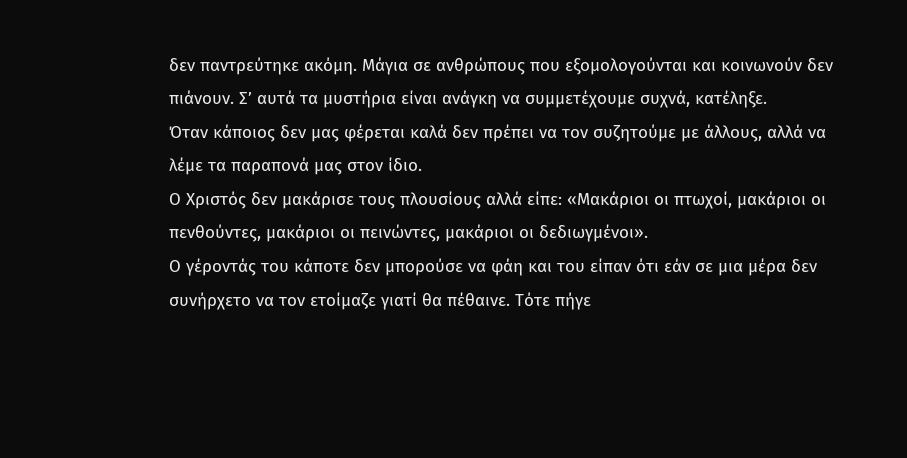δεν παντρεύτηκε ακόμη. Μάγια σε ανθρώπους που εξομολογούνται και κοινωνούν δεν πιάνουν. Σ’ αυτά τα μυστήρια είναι ανάγκη να συμμετέχουμε συχνά, κατέληξε.
Όταν κάποιος δεν μας φέρεται καλά δεν πρέπει να τον συζητούμε με άλλους, αλλά να λέμε τα παραπονά μας στον ίδιο.
Ο Χριστός δεν μακάρισε τους πλουσίους αλλά είπε: «Μακάριοι οι πτωχοί, μακάριοι οι πενθούντες, μακάριοι οι πεινώντες, μακάριοι οι δεδιωγμένοι».
Ο γέροντάς του κάποτε δεν μπορούσε να φάη και του είπαν ότι εάν σε μια μέρα δεν συνήρχετο να τον ετοίμαζε γιατί θα πέθαινε. Τότε πήγε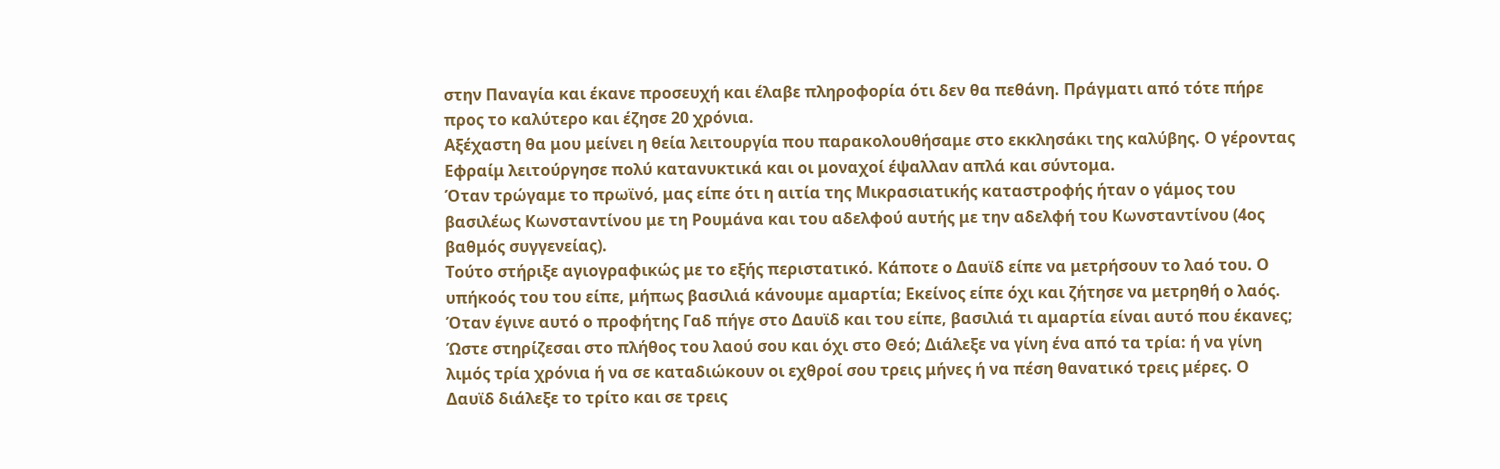στην Παναγία και έκανε προσευχή και έλαβε πληροφορία ότι δεν θα πεθάνη. Πράγματι από τότε πήρε προς το καλύτερο και έζησε 20 χρόνια.
Αξέχαστη θα μου μείνει η θεία λειτουργία που παρακολουθήσαμε στο εκκλησάκι της καλύβης. Ο γέροντας Εφραίμ λειτούργησε πολύ κατανυκτικά και οι μοναχοί έψαλλαν απλά και σύντομα.
Όταν τρώγαμε το πρωϊνό, μας είπε ότι η αιτία της Μικρασιατικής καταστροφής ήταν ο γάμος του βασιλέως Κωνσταντίνου με τη Ρουμάνα και του αδελφού αυτής με την αδελφή του Κωνσταντίνου (4ος βαθμός συγγενείας).
Τούτο στήριξε αγιογραφικώς με το εξής περιστατικό. Κάποτε ο Δαυϊδ είπε να μετρήσουν το λαό του. Ο υπήκοός του του είπε, μήπως βασιλιά κάνουμε αμαρτία; Εκείνος είπε όχι και ζήτησε να μετρηθή ο λαός. Όταν έγινε αυτό ο προφήτης Γαδ πήγε στο Δαυϊδ και του είπε, βασιλιά τι αμαρτία είναι αυτό που έκανες; Ώστε στηρίζεσαι στο πλήθος του λαού σου και όχι στο Θεό; Διάλεξε να γίνη ένα από τα τρία: ή να γίνη λιμός τρία χρόνια ή να σε καταδιώκουν οι εχθροί σου τρεις μήνες ή να πέση θανατικό τρεις μέρες. Ο Δαυϊδ διάλεξε το τρίτο και σε τρεις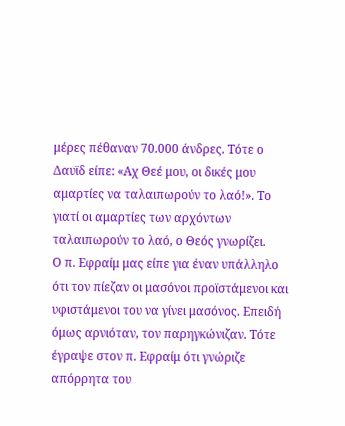μέρες πέθαναν 70.000 άνδρες. Τότε ο Δαυϊδ είπε: «Αχ Θεέ μου, οι δικές μου αμαρτίες να ταλαιπωρούν το λαό!». Το γιατί οι αμαρτίες των αρχόντων ταλαιπωρούν το λαό, ο Θεός γνωρίζει.
Ο π. Εφραίμ μας είπε για έναν υπάλληλο ότι τον πίεζαν οι μασόνοι προϊστάμενοι και υφιστάμενοι του να γίνει μασόνος. Επειδή όμως αρνιόταν, τον παρηγκώνιζαν. Τότε έγραψε στον π. Εφραίμ ότι γνώριζε απόρρητα του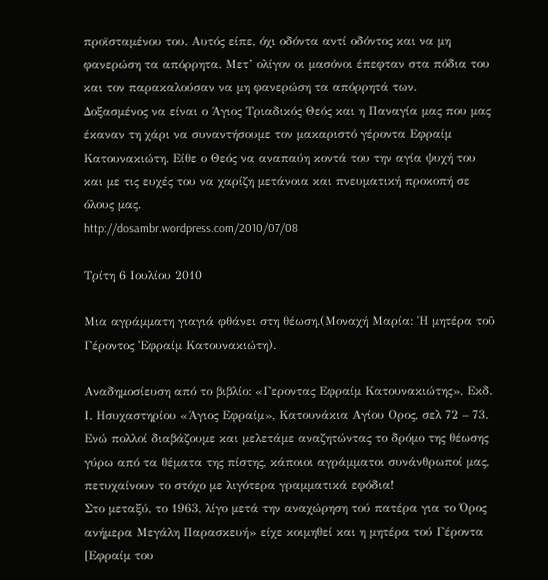προϊσταμένου του. Αυτός είπε, όχι οδόντα αντί οδόντος και να μη φανερώση τα απόρρητα. Μετ’ ολίγον οι μασόνοι έπεφταν στα πόδια του και τον παρακαλούσαν να μη φανερώση τα απόρρητά των.
Δοξασμένος να είναι ο Άγιος Τριαδικός Θεός και η Παναγία μας που μας έκαναν τη χάρι να συναντήσουμε τον μακαριστό γέροντα Εφραίμ Κατουνακιώτη. Είθε ο Θεός να αναπαύη κοντά του την αγία ψυχή του και με τις ευχές του να χαρίζη μετάνοια και πνευματική προκοπή σε όλους μας.
http://dosambr.wordpress.com/2010/07/08

Τρίτη 6 Ιουλίου 2010

Μια αγράμματη γιαγιά φθάνει στη θέωση.(Μοναχή Μαρία: Ἡ μητέρα τοῦ Γέροντος Ἐφραίμ Κατουνακιώτη).

Αναδημοσίευση από το βιβλίο: «Γεροντας Εφραίμ Κατουνακιώτης», Εκδ. Ι. Ησυχαστηρίου «Άγιος Εφραίμ», Κατουνάκια Αγίου Ορος, σελ 72 – 73.
Ενώ πολλοί διαβάζουμε και μελετάμε αναζητώντας το δρόμο της θέωσης γύρω από τα θέματα της πίστης, κάποιοι αγράμματοι συνάνθρωποί μας, πετυχαίνουν το στόχο με λιγότερα γραμματικά εφόδια!
Στο μεταξύ, το 1963, λίγο μετά την αναχώρηση τού πατέρα για το Όρος ανήμερα Μεγάλη Παρασκευή» είχε κοιμηθεί και η μητέρα τού Γέροντα [Εφραίμ του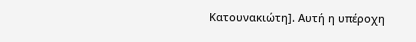Κατουνακιώτη]. Αυτή η υπέροχη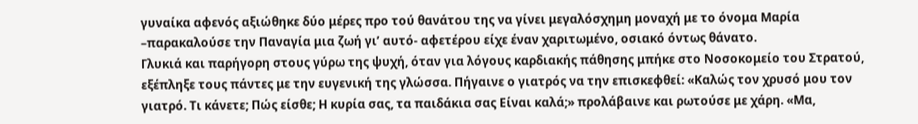γυναίκα αφενός αξιώθηκε δύο μέρες προ τού θανάτου της να γίνει μεγαλόσχημη μοναχή με το όνομα Μαρία –παρακαλούσε την Παναγία μια ζωή γι’ αυτό- αφετέρου είχε έναν χαριτωμένο, οσιακό όντως θάνατο.
Γλυκιά και παρήγορη στους γύρω της ψυχή, όταν για λόγους καρδιακής πάθησης μπήκε στο Νοσοκομείο του Στρατού, εξέπληξε τους πάντες με την ευγενική της γλώσσα. Πήγαινε ο γιατρός να την επισκεφθεί: «Καλώς τον χρυσό μου τον γιατρό. Τι κάνετε; Πώς είσθε; Η κυρία σας, τα παιδάκια σας Είναι καλά;» προλάβαινε και ρωτούσε με χάρη. «Μα,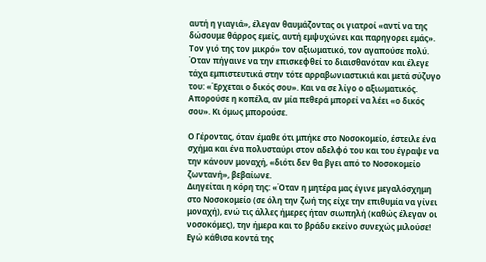αυτή η γιαγιά», έλεγαν θαυμάζοντας οι γιατροί «αντί να της δώσουμε θάρρος εμείς, αυτή εμψυχώνει και παρηγορει εμάς». Τον γιό της τον μικρό» τον αξιωματικό, τον αγαπούσε πολύ. Όταν πήγαινε να την επισκεφθεί το διαισθανόταν και έλεγε τάχα εμπιστευτικά στην τότε αρραβωνιαστικιά και μετά σύζυγο του: «Έρχεται ο δικός σου». Και να σε λίγο ο αξιωματικός. Απορούσε η κοπέλα, αν μία πεθερά μπορεί να λέει «ο δικός σου». Κι όμως μπορούσε.

Ο Γέροντας, όταν έμαθε ότι μπήκε στο Νοσοκομείο, έστειλε ένα σχήμα και ένα πολυσταύρι στον αδελφό του και του έγραψε να την κάνουν μοναχή, «διότι δεν θα βγει από το Νοσοκομείο ζωντανή», βεβαίωνε.
Διηγείται η κόρη της: «Όταν η μητέρα μας έγινε μεγαλόσχημη στο Νοσοκομείο (σε όλη την ζωή της είχε την επιθυμία να γίνει μοναχή), ενώ τις άλλες ήμερες ήταν σιωπηλή (καθώς έλεγαν οι νοσοκόμες), την ήμερα και το βράδυ εκείνο συνεχώς μιλούσε! Εγώ κάθισα κοντά της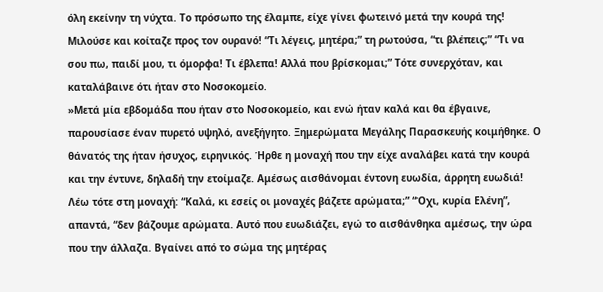όλη εκείνην τη νύχτα. Το πρόσωπο της έλαμπε, είχε γίνει φωτεινό μετά την κουρά της! Μιλούσε και κοίταζε προς τον ουρανό! “Τι λέγεις, μητέρα;” τη ρωτούσα, “τι βλέπεις;” “Τι να σου πω, παιδί μου, τι όμορφα! Τι έβλεπα! Αλλά που βρίσκομαι;” Τότε συνερχόταν, και καταλάβαινε ότι ήταν στο Νοσοκομείο.
»Μετά μία εβδομάδα που ήταν στο Νοσοκομείο, και ενώ ήταν καλά και θα έβγαινε, παρουσίασε έναν πυρετό υψηλό, ανεξήγητο. Ξημερώματα Μεγάλης Παρασκευής κοιμήθηκε. Ο θάνατός της ήταν ήσυχος, ειρηνικός. Ήρθε η μοναχή που την είχε αναλάβει κατά την κουρά και την έντυνε, δηλαδή την ετοίμαζε. Αμέσως αισθάνομαι έντονη ευωδία, άρρητη ευωδιά! Λέω τότε στη μοναχή: “Καλά, κι εσείς οι μοναχές βάζετε αρώματα;” “Όχι, κυρία Ελένη”, απαντά, “δεν βάζουμε αρώματα. Αυτό που ευωδιάζει, εγώ το αισθάνθηκα αμέσως, την ώρα που την άλλαζα. Βγαίνει από το σώμα της μητέρας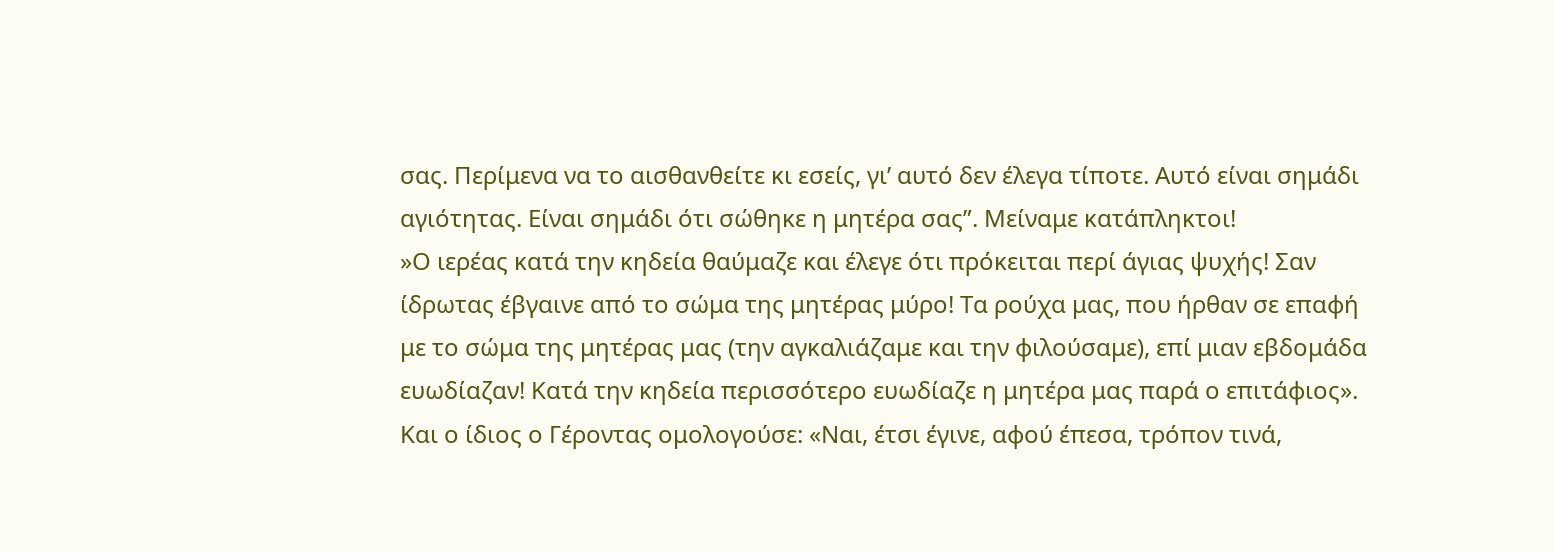σας. Περίμενα να το αισθανθείτε κι εσείς, γι’ αυτό δεν έλεγα τίποτε. Αυτό είναι σημάδι αγιότητας. Είναι σημάδι ότι σώθηκε η μητέρα σας”. Μείναμε κατάπληκτοι!
»Ο ιερέας κατά την κηδεία θαύμαζε και έλεγε ότι πρόκειται περί άγιας ψυχής! Σαν ίδρωτας έβγαινε από το σώμα της μητέρας μύρο! Τα ρούχα μας, που ήρθαν σε επαφή με το σώμα της μητέρας μας (την αγκαλιάζαμε και την φιλούσαμε), επί μιαν εβδομάδα ευωδίαζαν! Κατά την κηδεία περισσότερο ευωδίαζε η μητέρα μας παρά ο επιτάφιος».
Και ο ίδιος ο Γέροντας ομολογούσε: «Ναι, έτσι έγινε, αφού έπεσα, τρόπον τινά,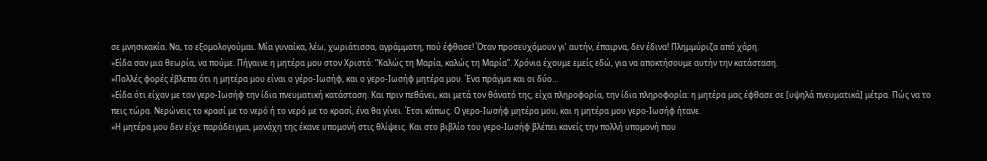σε μνησικακία. Να, το εξομολογούμαι. Μία γυναίκα, λέω, χωριάτισσα, αγράμματη, πού έφθασε! Όταν προσευχόμουν γι’ αυτήν, έπαιρνα, δεν έδινα! Πλημμύριζα από χάρη.
»Είδα σαν μια θεωρία, να πούμε. Πήγαινε η μητέρα μου στον Χριστό: “Καλώς τη Μαρία, καλώς τη Μαρία”. Χρόνια έχουμε εμείς εδώ, για να αποκτήσουμε αυτήν την κατάσταση.
»Πολλές φορές έβλεπα ότι η μητέρα μου είναι ο γέρο-Ιωσήφ, και ο γερο-Ιωσήφ μητέρα μου. Ένα πράγμα και οι δύο…
»Είδα ότι είχαν με τον γερο-Ιωσήφ την ίδια πνευματική κατάσταση. Και πριν πεθάνει, και μετά τον θάνατό της, είχα πληροφορία, την ίδια πληροφορία: η μητέρα μας έφθασε σε [υψηλά πνευματικά] μέτρα. Πώς να το πεις τώρα. Νερώνεις το κρασί με το νερό ή το νερό με το κρασί, ένα θα γίνει. Έτσι κάπως. Ο γερο-Ιωσήφ μητέρα μου, και η μητέρα μου γερο-Ιωσήφ ήτανε.
»Η μητέρα μου δεν είχε παράδειγμα, μονάχη της έκανε υπομονή στις θλίψεις. Και στο βιβλίο του γερο-Ιωσήφ βλέπει κανείς την πολλή υπομονή που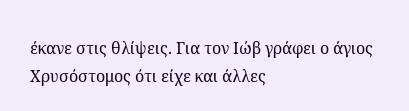έκανε στις θλίψεις. Για τον Ιώβ γράφει ο άγιος Χρυσόστομος ότι είχε και άλλες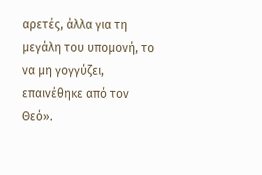αρετές, άλλα για τη μεγάλη του υπομονή, το να μη γογγύζει, επαινέθηκε από τον Θεό».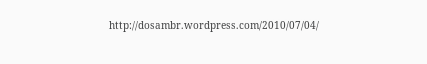http://dosambr.wordpress.com/2010/07/04/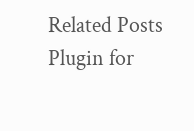Related Posts Plugin for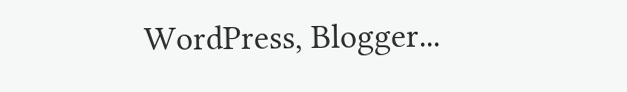WordPress, Blogger...